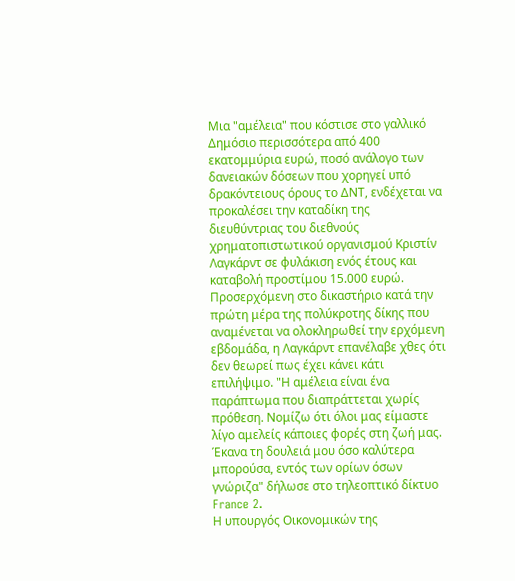Μια "αμέλεια" που κόστισε στο γαλλικό Δημόσιο περισσότερα από 400 εκατομμύρια ευρώ, ποσό ανάλογο των δανειακών δόσεων που χορηγεί υπό δρακόντειους όρους το ΔΝΤ, ενδέχεται να προκαλέσει την καταδίκη της διευθύντριας του διεθνούς χρηματοπιστωτικού οργανισμού Κριστίν Λαγκάρντ σε φυλάκιση ενός έτους και καταβολή προστίμου 15.000 ευρώ.
Προσερχόμενη στο δικαστήριο κατά την πρώτη μέρα της πολύκροτης δίκης που αναμένεται να ολοκληρωθεί την ερχόμενη εβδομάδα, η Λαγκάρντ επανέλαβε χθες ότι δεν θεωρεί πως έχει κάνει κάτι επιλήψιμο. "Η αμέλεια είναι ένα παράπτωμα που διαπράττεται χωρίς πρόθεση. Νομίζω ότι όλοι μας είμαστε λίγο αμελείς κάποιες φορές στη ζωή μας. Έκανα τη δουλειά μου όσο καλύτερα μπορούσα, εντός των ορίων όσων γνώριζα" δήλωσε στο τηλεοπτικό δίκτυο France 2.
Η υπουργός Οικονομικών της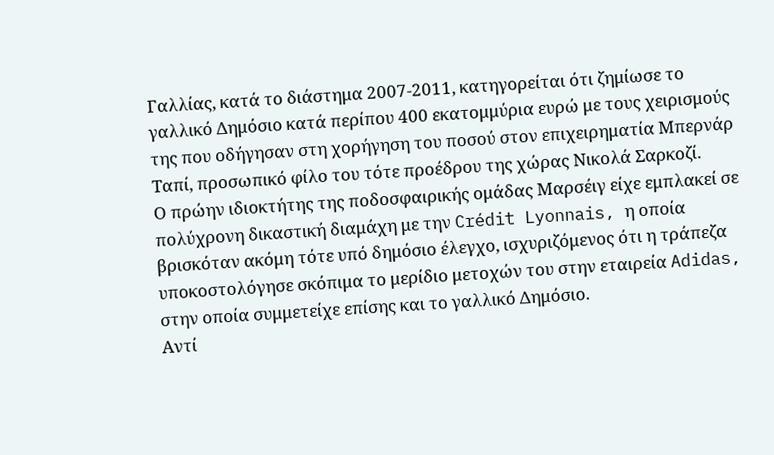Γαλλίας, κατά το διάστημα 2007-2011, κατηγορείται ότι ζημίωσε το γαλλικό Δημόσιο κατά περίπου 400 εκατομμύρια ευρώ με τους χειρισμούς της που οδήγησαν στη χορήγηση του ποσού στον επιχειρηματία Μπερνάρ Ταπί, προσωπικό φίλο του τότε προέδρου της χώρας Νικολά Σαρκοζί.
Ο πρώην ιδιοκτήτης της ποδοσφαιρικής ομάδας Μαρσέιγ είχε εμπλακεί σε πολύχρονη δικαστική διαμάχη με την Crédit Lyonnais, η οποία βρισκόταν ακόμη τότε υπό δημόσιο έλεγχο, ισχυριζόμενος ότι η τράπεζα υποκοστολόγησε σκόπιμα το μερίδιο μετοχών του στην εταιρεία Adidas, στην οποία συμμετείχε επίσης και το γαλλικό Δημόσιο.
Αντί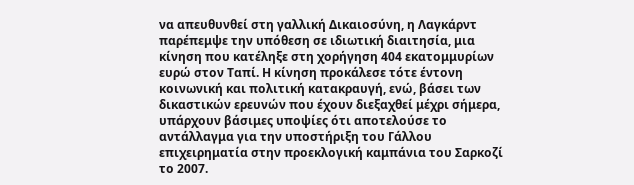να απευθυνθεί στη γαλλική Δικαιοσύνη, η Λαγκάρντ παρέπεμψε την υπόθεση σε ιδιωτική διαιτησία, μια κίνηση που κατέληξε στη χορήγηση 404 εκατομμυρίων ευρώ στον Ταπί. Η κίνηση προκάλεσε τότε έντονη κοινωνική και πολιτική κατακραυγή, ενώ, βάσει των δικαστικών ερευνών που έχουν διεξαχθεί μέχρι σήμερα, υπάρχουν βάσιμες υποψίες ότι αποτελούσε το αντάλλαγμα για την υποστήριξη του Γάλλου επιχειρηματία στην προεκλογική καμπάνια του Σαρκοζί το 2007.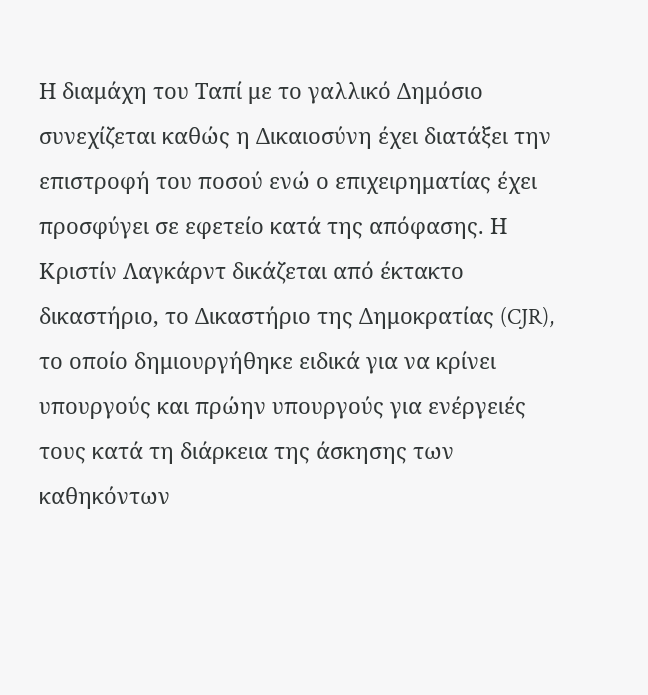Η διαμάχη του Ταπί με το γαλλικό Δημόσιο συνεχίζεται καθώς η Δικαιοσύνη έχει διατάξει την επιστροφή του ποσού ενώ ο επιχειρηματίας έχει προσφύγει σε εφετείο κατά της απόφασης. Η Κριστίν Λαγκάρντ δικάζεται από έκτακτο δικαστήριο, το Δικαστήριο της Δημοκρατίας (CJR), το οποίο δημιουργήθηκε ειδικά για να κρίνει υπουργούς και πρώην υπουργούς για ενέργειές τους κατά τη διάρκεια της άσκησης των καθηκόντων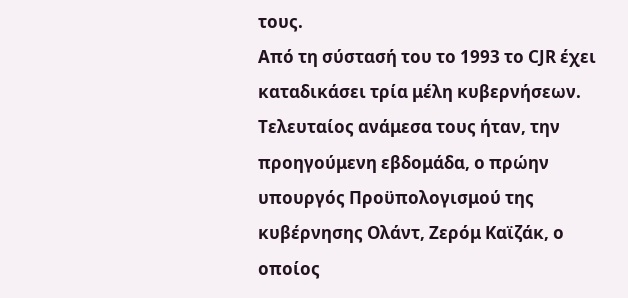τους.
Από τη σύστασή του το 1993 το CJR έχει καταδικάσει τρία μέλη κυβερνήσεων. Τελευταίος ανάμεσα τους ήταν, την προηγούμενη εβδομάδα, ο πρώην υπουργός Προϋπολογισμού της κυβέρνησης Ολάντ, Ζερόμ Καϊζάκ, ο οποίος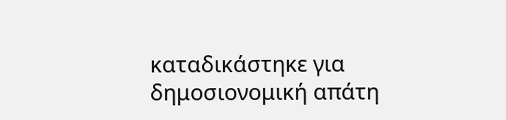καταδικάστηκε για δημοσιονομική απάτη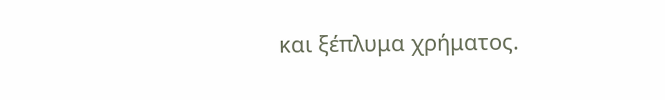και ξέπλυμα χρήματος.